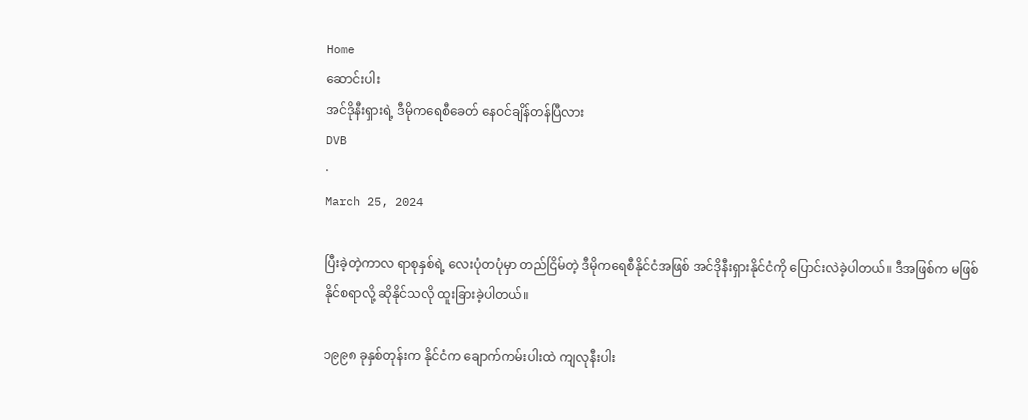Home
ဆောင်းပါး
အင်ဒိုနီးရှားရဲ့ ဒီမိုကရေစီခေတ် နေဝင်ချိန်တန်ပြီလား
DVB
·
March 25, 2024

ပြီးခဲ့တဲ့ကာလ ရာစုနှစ်ရဲ့ လေးပုံတပုံမှာ တည်ငြိမ်တဲ့ ဒီမိုကရေစီနိုင်ငံအဖြစ် အင်ဒိုနီးရှားနိုင်ငံကို ပြောင်းလဲခဲ့ပါတယ်။ ဒီအဖြစ်က မဖြစ်နိုင်စရာလို့ ဆိုနိုင်သလို ထူးခြားခဲ့ပါတယ်။

၁၉၉၈ ခုနှစ်တုန်းက နိုင်ငံက ချောက်ကမ်းပါးထဲ ကျလုနီးပါး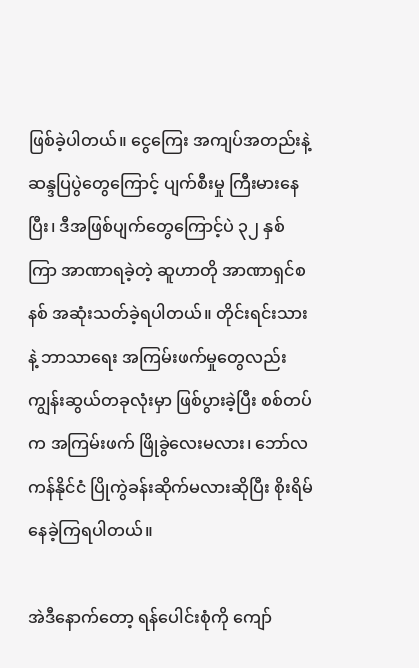ဖြစ်ခဲ့ပါတယ်။ ငွေကြေး အကျပ်အတည်းနဲ့ ဆန္ဒပြပွဲတွေကြောင့် ပျက်စီးမှု ကြီးမားနေပြီး၊ ဒီအဖြစ်ပျက်တွေကြောင့်ပဲ ၃၂ နှစ်ကြာ အာဏာရခဲ့တဲ့ ဆူဟာတို အာဏာရှင်စနစ် အဆုံးသတ်ခဲ့ရပါတယ်။ တိုင်းရင်းသားနဲ့ ဘာသာရေး အကြမ်းဖက်မှုတွေလည်း ကျွန်းဆွယ်တခုလုံးမှာ ဖြစ်ပွားခဲ့ပြီး စစ်တပ်က အကြမ်းဖက် ဖြိုခွဲလေးမလား၊ ဘော်လကန်နိုင်ငံ ပြိုကွဲခန်းဆိုက်မလားဆိုပြီး စိုးရိမ်နေခဲ့ကြရပါတယ်။

အဲဒီနောက်တော့ ရန်ပေါင်းစုံကို ကျော်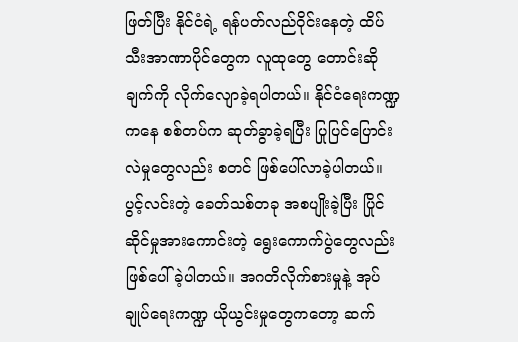ဖြတ်ပြီး နိုင်ငံရဲ့ ရန်ပတ်လည်ဝိုင်းနေတဲ့ ထိပ်သီးအာဏာပိုင်တွေက လူထုတွေ တောင်းဆိုချက်ကို လိုက်လျောခဲ့ရပါတယ်။ နိုင်ငံရေးကဏ္ဍကနေ စစ်တပ်က ဆုတ်ခွာခဲ့ရပြီး ပြုပြင်ပြောင်းလဲမှုတွေလည်း စတင် ဖြစ်ပေါ်လာခဲ့ပါတယ်။ ပွင့်လင်းတဲ့ ခေတ်သစ်တခု အစပျိုးခဲ့ပြီး ပြိုင်ဆိုင်မှုအားကောင်းတဲ့ ရွေးကောက်ပွဲတွေလည်း ဖြစ်ပေါ်ခဲ့ပါတယ်။ အဂတိလိုက်စားမှုနဲ့ အုပ်ချုပ်ရေးကဏ္ဍ ယိုယွင်းမှုတွေကတော့ ဆက်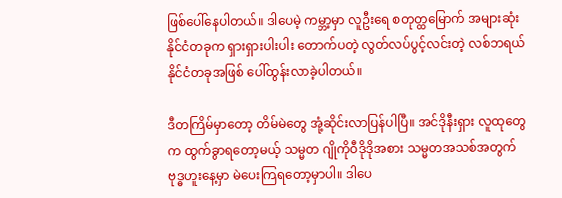ဖြစ်ပေါ်နေပါတယ်။ ဒါပေမဲ့ ကမ္ဘာ့မှာ လူဦးရေ စတုတ္ထမြောက် အများဆုံး နိုင်ငံတခုက ရှားရှားပါးပါး တောက်ပတဲ့ လွတ်လပ်ပွင့်လင်းတဲ့ လစ်ဘရယ်နိုင်ငံတခုအဖြစ် ပေါ်ထွန်းလာခဲ့ပါတယ်။

ဒီတကြိမ်မှာတော့ တိမ်မဲတွေ အုံ့ဆိုင်းလာပြန်ပါပြီ။ အင်ဒိုနီးရှား လူထုတွေက ထွက်ခွာရတော့မယ့် သမ္မတ ဂျိုကိုဝီဒိုဒိုအစား သမ္မတအသစ်အတွက် ဗုဒ္ဓဟူးနေ့မှာ မဲပေးကြရတော့မှာပါ။ ဒါပေ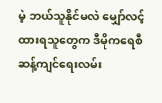မဲ့ ဘယ်သူနိုင်မလဲ မျှော်လင့်ထားရသူတွေက ဒီမိုကရေစီ ဆန့်ကျင်ရေးလမ်း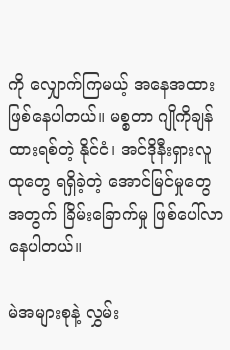ကို လျှောက်ကြမယ့် အနေအထားဖြစ်နေပါတယ်။ မစ္စတာ ဂျိုကိုချန်ထားရစ်တဲ့ နိုင်ငံ၊ အင်ဒိုနီးရှားလူထုတွေ ရရှိခဲ့တဲ့ အောင်မြင်မှုတွေအတွက် ခြိမ်းခြောက်မှု ဖြစ်ပေါ်လာနေပါတယ်။

မဲအများစုနဲ့ လွှမ်း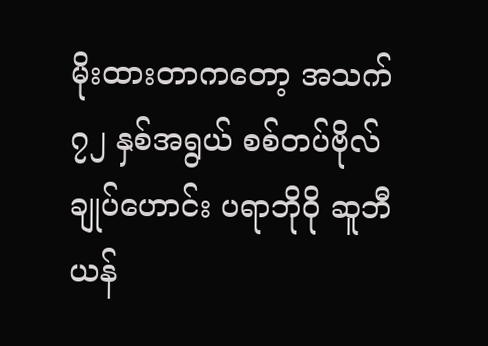မိုးထားတာကတော့ အသက် ၇၂ နှစ်အရွယ် စစ်တပ်ဗိုလ်ချုပ်ဟောင်း ပရာဘိုဝို ဆူဘီယန်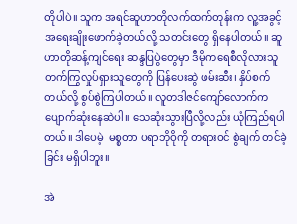တိုပါပဲ။ သူက အရင်ဆူဟာတိုလက်ထက်တုန်းက လူ့အခွင့်အရေးချိုးဖောက်ခဲ့တယ်လို့ သတင်းတွေ ရှိနေပါတယ်။ ဆူဟာတိုဆန့်ကျင်ရေး ဆန္ဒပြပွဲတွေမှာ ဒီမိုကရေစီလိုလားသူ တက်ကြွလှုပ်ရှားသူတွေကို ပြန်ပေးဆွဲ ဖမ်းဆီး၊ နှိပ်စက်တယ်လို့ စွပ်စွဲကြပါတယ်။ လူတဒါဇင်ကျော်လောက်က ပျောက်ဆုံးနေဆဲပါ။ သေဆုံးသွားပြီလို့လည်း ယုံကြည်ရပါတယ်။ ဒါပေမဲ့  မစ္စတာ ပရာဘိုဝိုကို တရားဝင် စွဲချက် တင်ခဲ့ခြင်း မရှိပါဘူး။

အဲ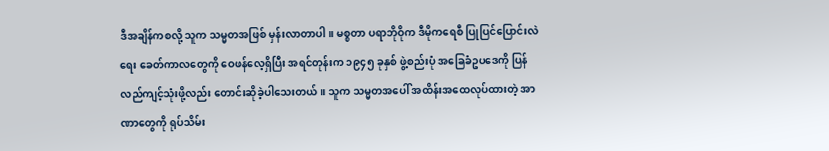ဒီအချိန်ကစလို့ သူက သမ္မတအဖြစ် မှန်းလာတာပါ။ မစ္စတာ ပရာဘိုဝိုက ဒီမိုကရေစီ ပြုပြင်ပြောင်းလဲရေး ခေတ်ကာလတွေကို ဝေဖန်လေ့ရှိပြီး အရင်တုန်းက ၁၉၄၅ ခုနှစ် ဖွဲ့စည်းပုံ အခြေခံဥပဒေကို ပြန်လည်ကျင့်သုံးဖို့လည်း တောင်းဆိုခဲ့ပါသေးတယ်။ သူက သမ္မတအပေါ် အထိန်းအထေလုပ်ထားတဲ့ အာဏာတွေကို ရုပ်သိမ်း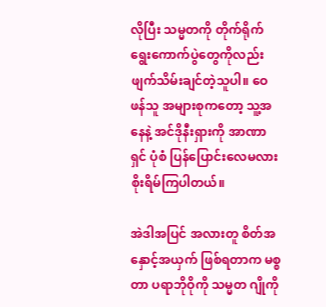လိုပြီး သမ္မတကို တိုက်ရိုက် ရွေးကောက်ပွဲတွေကိုလည်း ဖျက်သိမ်းချင်တဲ့သူပါ။ ဝေဖန်သူ အများစုကတော့ သူ့အနေနဲ့ အင်ဒိုနီးရှားကို အာဏာရှင် ပုံစံ ပြန်ပြောင်းလေမလား စိုးရိမ်ကြပါတယ်။

အဲဒါအပြင် အလားတူ စိတ်အနှောင့်အယှက် ဖြစ်ရတာက မစ္စတာ ပရာဘိုဝိုကို သမ္မတ ဂျိုကို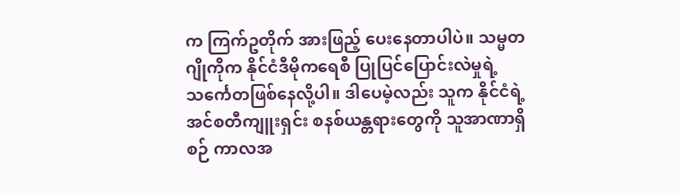က ကြက်ဥတိုက် အားဖြည့် ပေးနေတာပါပဲ။ သမ္မတဂျိုကိုက နိုင်ငံဒီမိုကရေစီ ပြုပြင်ပြောင်းလဲမှုရဲ့ သင်္ကေတဖြစ်နေလို့ပါ။ ဒါပေမဲ့လည်း သူက နိုင်ငံရဲ့ အင်စတီကျူးရှင်း စနစ်ယန္တရားတွေကို သူအာဏာရှိစဉ် ကာလအ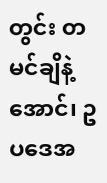တွင်း တမင်ချိနဲ့အောင်၊ ဥပဒေအ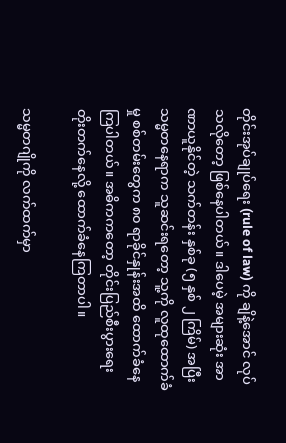တိုင်းအုပ်ချုပ်ရေး (rule of law) ကို ချိနဲ့အောင် လုပ်သလိုတော့ ဖြစ်နေပါတယ်။ ဒါပေမဲ့ အများဆုံး အာဏာယူနိုင်တဲ့ သက်တန်း နှစ်ခု (၅ နှစ် ၂ ကြိမ်) အပြီး သမ္မတနေရာက သူဆင်းရတော့ သူ့ကို လူထုထောက်ခံမှု စစ်တမ်းတွေက ၈၀ ရာခိုင်နှုန်းအထိ ထောက်ခံနေကြပါတယ်။ အဓိကကတော့ တိုင်းပြည်စီးပွားရေး တိုးတက်နေလို့ ထောက်ခံနေကြတာပါ။

သမ္မတဂျိုကို လက်ထက်မှာ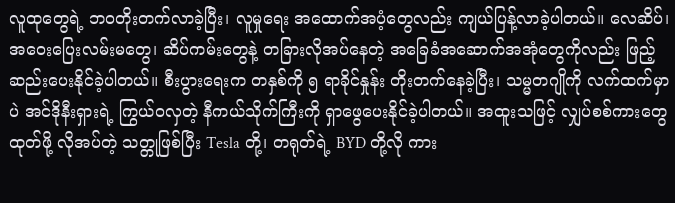လူထုတွေရဲ့ ဘဝတိုးတက်လာခဲ့ပြီး၊ လူမှုရေး အထောက်အပံ့တွေလည်း ကျယ်ပြန့်လာခဲ့ပါတယ်။ လေဆိပ်၊ အဝေးပြေးလမ်းမတွေ၊ ဆိပ်ကမ်းတွေနဲ့ တခြားလိုအပ်နေတဲ့ အခြေခံအဆောက်အအုံတွေကိုလည်း ဖြည့်ဆည်းပေးနိုင်ခဲ့ပါတယ်။ စီးပွားရေးက တနှစ်ကို ၅ ရာခိုင်နှုန်း တိုးတက်နေခဲ့ပြီး၊ သမ္မတဂျိုကို လက်ထက်မှာပဲ အင်ဒိုနီးရှားရဲ့ ကြွယ်ဝလှတဲ့ နီကယ်သိုက်ကြီးကို ရှာဖွေပေးနိုင်ခဲ့ပါတယ်။ အထူးသဖြင့် လျှပ်စစ်ကားတွေထုတ်ဖို့ လိုအပ်တဲ့ သတ္တုဖြစ်ပြီး Tesla တို့၊ တရုတ်ရဲ့ BYD တို့လို ကား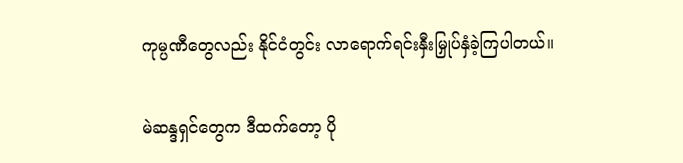ကုမ္ပဏီတွေလည်း နိုင်ငံတွင်း လာရောက်ရင်းနှီးမြှုပ်နှံခဲ့ကြပါတယ်။

မဲဆန္ဒရှင်တွေက ဒီထက်တော့ ပို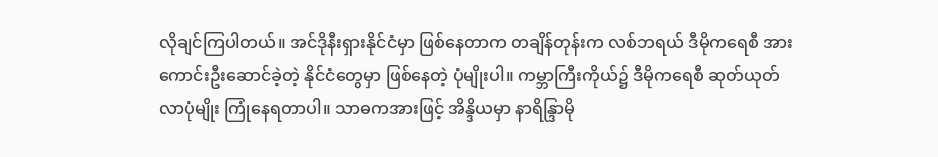လိုချင်ကြပါတယ်။ အင်ဒိုနီးရှားနိုင်ငံမှာ ဖြစ်နေတာက တချိန်တုန်းက လစ်ဘရယ် ဒီမိုကရေစီ အားကောင်းဦးဆောင်ခဲ့တဲ့ နိုင်ငံတွေမှာ ဖြစ်နေတဲ့ ပုံမျိုးပါ။ ကမ္ဘာကြီးကိုယ်၌ ဒီမိုကရေစီ ဆုတ်ယုတ်လာပုံမျိုး ကြုံနေရတာပါ။ သာဓကအားဖြင့် အိန္ဒိယမှာ နာရိန္ဒြာမို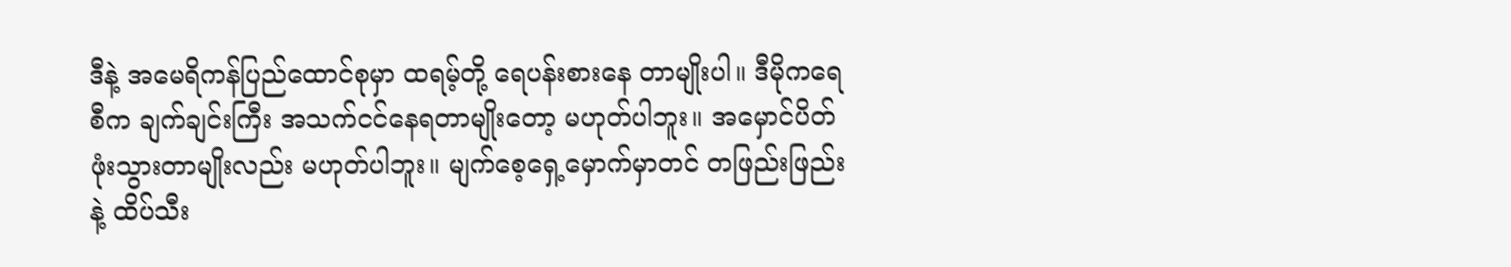ဒီနဲ့ အမေရိကန်ပြည်ထောင်စုမှာ ထရမ့်တို့ ရေပန်းစားနေ တာမျိုးပါ။ ဒီမိုကရေစီက ချက်ချင်းကြီး အသက်ငင်နေရတာမျိုးတော့ မဟုတ်ပါဘူး။ အမှောင်ပိတ် ဖုံးသွားတာမျိုးလည်း မဟုတ်ပါဘူး။ မျက်စေ့ရှေ့မှောက်မှာတင် တဖြည်းဖြည်းနဲ့ ထိပ်သီး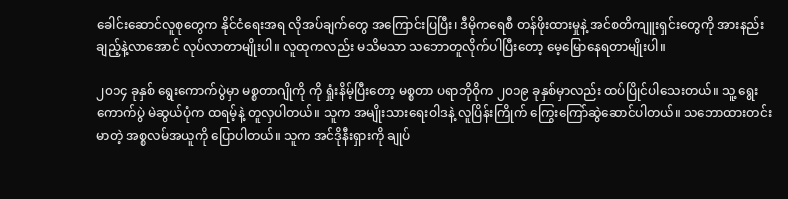ခေါင်းဆောင်လူစုတွေက နိုင်ငံရေးအရ လိုအပ်ချက်တွေ အကြောင်းပြပြီး၊ ဒီမိုကရေစီ တန်ဖိုးထားမှုနဲ့ အင်စတိကျူးရှင်းတွေကို အားနည်းချည့်နဲ့လာအောင် လုပ်လာတာမျိုးပါ။ လူထုကလည်း မသိမသာ သဘောတူလိုက်ပါပြီးတော့ မေ့မြောနေရတာမျိုးပါ။

၂၀၁၄ ခုနှစ် ရွေးကောက်ပွဲမှာ မစ္စတာဂျိုကို ကို ရှုံးနိမ့်ပြီးတော့ မစ္စတာ ပရာဘိုဝိုက ၂၀၁၉ ခုနှစ်မှာလည်း ထပ်ပြိုင်ပါသေးတယ်။ သူ့ ရွေးကောက်ပွဲ မဲဆွယ်ပုံက ထရမ့်နဲ့ တူလှပါတယ်။ သူက အမျိုးသားရေးဝါဒနဲ့ လူပြိန်းကြိုက် ကြွေးကြော်ဆွဲဆောင်ပါတယ်။ သဘောထားတင်းမာတဲ့ အစ္စလမ်အယူကို ပြောပါတယ်။ သူက အင်ဒိုနီးရှားကို ချုပ်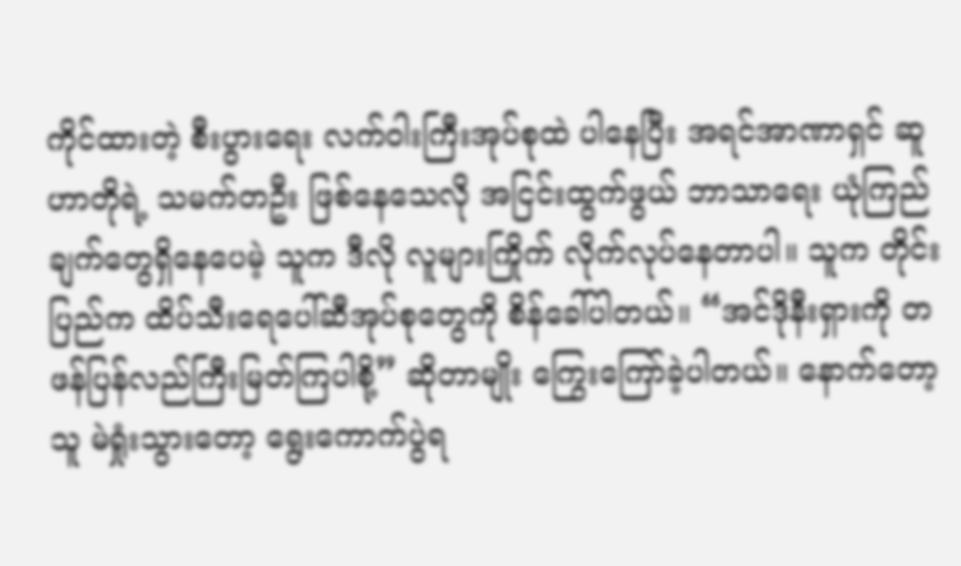ကိုင်ထားတဲ့ စီးပွားရေး လက်ဝါးကြီးအုပ်စုထဲ ပါနေပြီး အရင်အာဏာရှင် ဆူဟာတိုရဲ့ သမက်တဦး ဖြစ်နေသေလို အငြင်းထွက်ဖွယ် ဘာသာရေး ယုံကြည်ချက်တွေရှိနေပေမဲ့ သူက ဒီလို လူများကြိုက် လိုက်လုပ်နေတာပါ။ သူက တိုင်းပြည်က ထိပ်သီးရေပေါ်ဆီအုပ်စုတွေကို စိန်ခေါ်ပါတယ်။ “အင်ဒိုနီးရှားကို တဖန်ပြန်လည်ကြီးမြတ်ကြပါစို့” ဆိုတာမျိုး ကြွေးကြော်ခဲ့ပါတယ်။ နောက်တော့ သူ မဲရှုံးသွားတော့ ရွေးကောက်ပွဲရ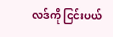လဒ်ကို ငြင်းပယ်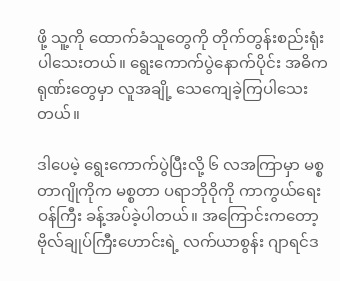ဖို့ သူ့ကို ထောက်ခံသူတွေကို တိုက်တွန်းစည်းရုံးပါသေးတယ်။ ရွေးကောက်ပွဲနောက်ပိုင်း အဓိကရုဏ်းတွေမှာ လူအချို့ သေကျေခဲ့ကြပါသေးတယ်။

ဒါပေမဲ့ ရွေးကောက်ပွဲပြီးလို့ ၆ လအကြာမှာ မစ္စတာဂျိုကိုက မစ္စတာ ပရာဘိုဝိုကို ကာကွယ်ရေးဝန်ကြီး ခန့်အပ်ခဲ့ပါတယ်။ အကြောင်းကတော့ ဗိုလ်ချုပ်ကြီးဟောင်းရဲ့ လက်ယာစွန်း ဂျာရင်ဒ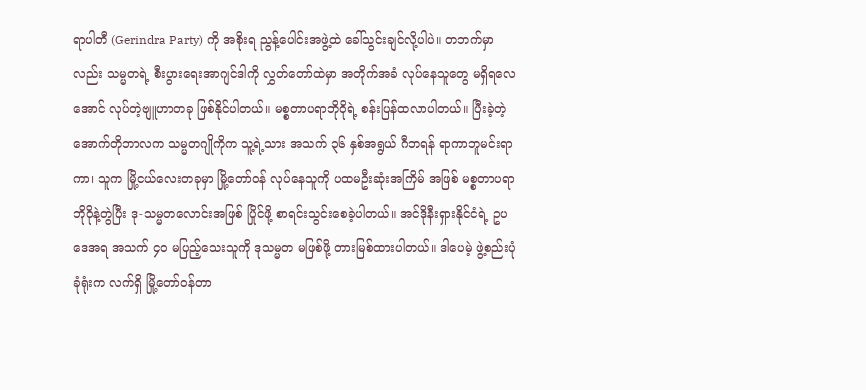ရာပါတီ (Gerindra Party) ကို အစိုးရ ညွန့်ပေါင်းအဖွဲ့ထဲ ခေါ်သွင်းချင်လို့ပါပဲ။ တဘက်မှာလည်း သမ္မတရဲ့ စီးပွားရေးအာဂျင်ဒါကို လွှတ်တော်ထဲမှာ အတိုက်အခံ လုပ်နေသူတွေ မရှိရလေအောင် လုပ်တဲ့ဗျူဟာတခု ဖြစ်နိုင်ပါတယ်။ မစ္စတာပရာဘိုဝိုရဲ့ စန်းပြန်ထလာပါတယ်။ ပြီးခဲ့တဲ့ အောက်တိုဘာလက သမ္မတဂျိုကိုက သူ့ရဲ့သား အသက် ၃၆ နှစ်အရွယ် ဂီဘရန် ရာကာဘူမင်းရာကာ၊ သူက မြို့ငယ်လေးတခုမှာ မြို့တော်ဝန် လုပ်နေသူကို ပထမဦးဆုံးအကြိမ် အဖြစ် မစ္စတာပရာဘိုဝိုနဲ့တွဲပြီး ဒု-သမ္မတလောင်းအဖြစ် ပြိုင်ဖို့ စာရင်းသွင်းစေခဲ့ပါတယ်။ အင်ဒိုနီးရှားနိုင်ငံရဲ့ ဥပဒေအရ အသက် ၄၀ မပြည့်သေးသူကို ဒုသမ္မတ မဖြစ်ဖို့ တားမြစ်ထားပါတယ်။ ဒါပေမဲ့ ဖွဲ့စည်းပုံခုံရုံးက လက်ရှိ မြို့တော်ဝန်တာ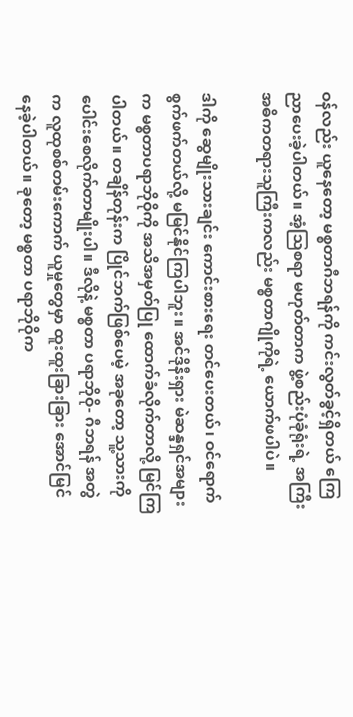ဝန်လည်း ယူနေတော့ မစ္စတာဂီဘရန်ကို ကင်းလွတ်ခွင့်ရှိတယ် ကြေညာပေးခဲ့ပါတယ်။ အံ့ဩစရာ မဟုတ်တာက ဖွဲ့စည်းပုံခုံရုံးရဲ့ အကြီး အဓိကတရားသူကြီးကလည်း မစ္စတာဂျိုကိုရဲ့ ယောက်ဖပါပဲ။

ဒါကို ဆွေမျိုးသားချင်း ကောင်းစားရေး တင်ပေးတယ်၊ ဝင်ရောက်စွက်ဖက်တယ်လို့ မမြင်နိုင်ကြပါဘူး။ အင်ဒိုနီးရှား မဲဆန္ဒရှင်အများက မစ္စတာပရာဘိုဝိုကို အသိအမှတ်ပြု ထောက်ခံလိုက်တာလို့ မြင်ကြပါတယ်။ တချိန်တုန်းက ပြိုင်ဘက်ဖြစ်ပေမဲ့ အခုတော့ သူ့သားကို ပေါင်းစေလိုက်တာမျိုးပါ။ ဒီလိုနဲ့ မစ္စတာ ပရာဘိုဝို- ဂီဘရန် အတွဲက လူထုစစ်တမ်းကောက် ယူမှုတွေမှာ ထူးထူးခြားခြား အောင်မြင်နေခဲ့ပါတယ်။ ခုတော့ မစ္စတာ ပရာဘိုဝိုက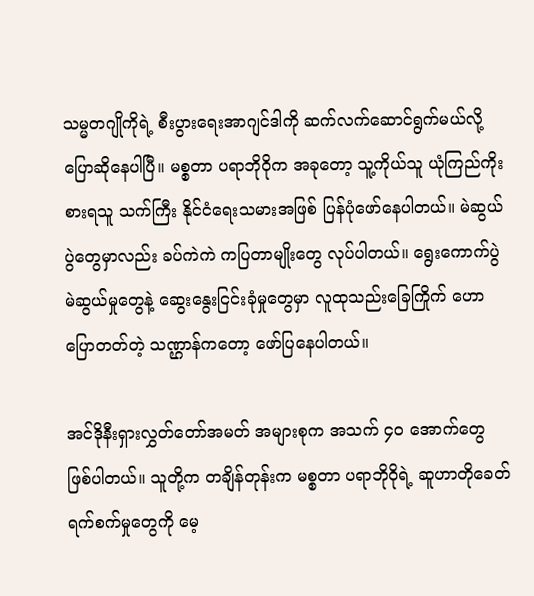သမ္မတဂျိုကိုရဲ့ စီးပွားရေးအာဂျင်ဒါကို ဆက်လက်ဆောင်ရွက်မယ်လို့ ပြောဆိုနေပါပြီ။ မစ္စတာ ပရာဘိုဝိုက အခုတော့ သူ့ကိုယ်သူ ယုံကြည်ကိုးစားရသူ သက်ကြီး နိုင်ငံရေးသမားအဖြစ် ပြန်ပုံဖော်နေပါတယ်။ မဲဆွယ်ပွဲတွေမှာလည်း ခပ်ကဲကဲ ကပြတာမျိုးတွေ လုပ်ပါတယ်။ ရွေးကောက်ပွဲ မဲဆွယ်မှုတွေနဲ့ ဆွေးနွေးငြင်းခုံမှုတွေမှာ လူထုသည်းခြေကြိုက် ဟောပြောတတ်တဲ့ သဏ္ဌာန်ကတော့ ဖော်ပြနေပါတယ်။

အင်ဒိုနီးရှားလွှတ်တော်အမတ် အများစုက အသက် ၄၀ အောက်တွေ ဖြစ်ပါတယ်။ သူတို့က တချိန်တုန်းက မစ္စတာ ပရာဘိုဝိုရဲ့ ဆူဟာတိုခေတ် ရက်စက်မှုတွေကို မေ့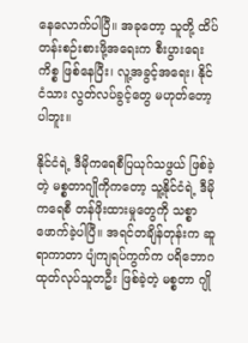နေလောက်ပါပြီ။ အခုတော့ သူတို့ ထိပ်တန်းစဉ်းစားဖို့အရေးက စီးပွားရေးကိစ္စ ဖြစ်နေပြီး၊ လူ့အခွင့်အရေး၊ နိုင်ငံသား လွတ်လပ်ခွင့်တွေ မဟုတ်တော့ပါဘူး။

နိုင်ငံရဲ့ ဒီမိုကရေစီပြယုဂ်သဖွယ် ဖြစ်ခဲ့တဲ့ မစ္စတာဂျိုကိုကတော့ သူ့နိုင်ငံရဲ့ ဒီမိုကရေစီ တန်ဖိုးထားမှုတွေကို သစ္စာဖောက်ခဲ့ပါပြီ။ အရင်တချိန်တုန်းက ဆူရာကာတာ ပျံကျရပ်ကွက်က ပရိဘောဂထုတ်လုပ်သူတဦး ဖြစ်ခဲ့တဲ့ မစ္စတာ ဂျို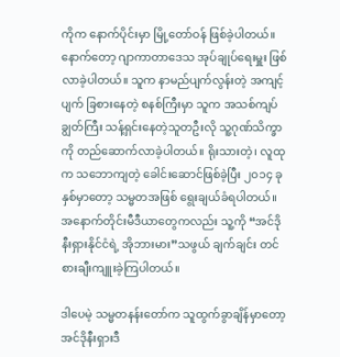ကိုက နောက်ပိုင်းမှာ မြို့တော်ဝန် ဖြစ်ခဲ့ပါတယ်။ နောက်တော့ ဂျာကာတာဒေသ အုပ်ချုပ်ရေးမှူး ဖြစ်လာခဲ့ပါတယ်။ သူက နာမည်ပျက်လွန်းတဲ့ အကျင့်ပျက် ခြစားနေတဲ့ စနစ်ကြီးမှာ သူက အသစ်ကျပ်ချွတ်ကြီး သန့်ရှင်းနေတဲ့သူတဦးလို သူ့ဂုဏ်သိက္ခာကို တည်ဆောက်လာခဲ့ပါတယ်။ ရိုးသားတဲ့၊ လူထုက သဘောကျတဲ့ ခေါင်းဆောင်ဖြစ်ခဲ့ပြီး ၂၀၁၄ ခုနှစ်မှာတော့ သမ္မတအဖြစ် ရွေးချယ်ခံရပါတယ်။ အနောက်တိုင်းမီဒီယာတွေကလည်း သူ့ကို “အင်ဒိုနီးရှားနိုင်ငံရဲ့ အိုဘားမား”သဖွယ် ချက်ချင်း တင်စားချီးကျူးခဲ့ကြပါတယ်။

ဒါပေမဲ့ သမ္မတနန်းတော်က သူထွက်ခွာချိန်မှာတော့ အင်ဒိုနီးရှားဒီ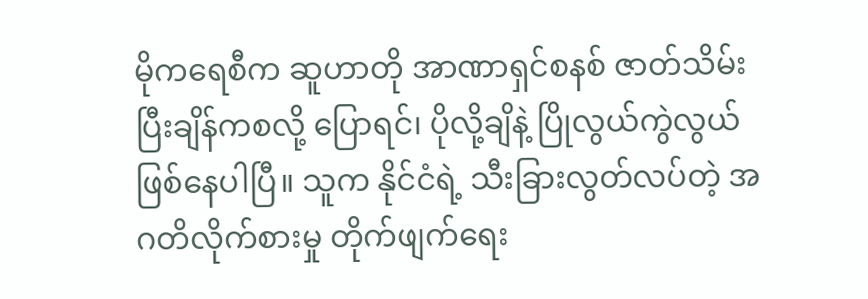မိုကရေစီက ဆူဟာတို အာဏာရှင်စနစ် ဇာတ်သိမ်းပြီးချိန်ကစလို့ ပြောရင်၊ ပိုလို့ချိနဲ့ ပြိုလွယ်ကွဲလွယ် ဖြစ်နေပါပြီ။ သူက နိုင်ငံရဲ့ သီးခြားလွတ်လပ်တဲ့ အဂတိလိုက်စားမှု တိုက်ဖျက်ရေး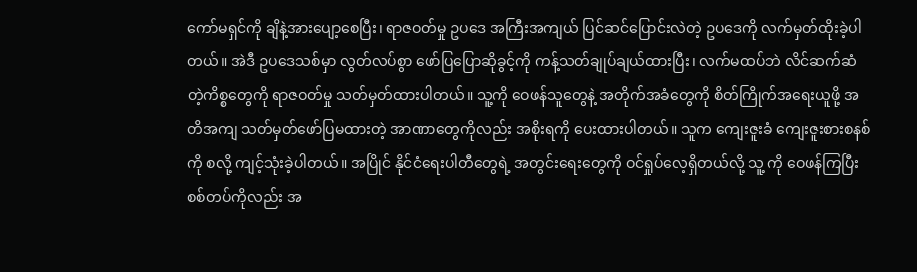ကော်မရှင်ကို ချိနဲ့အားပျော့စေပြီး၊ ရာဇဝတ်မှု ဥပဒေ အကြီးအကျယ် ပြင်ဆင်ပြောင်းလဲတဲ့ ဥပဒေကို လက်မှတ်ထိုးခဲ့ပါတယ်။ အဲဒီ ဥပဒေသစ်မှာ လွတ်လပ်စွာ ဖော်ပြပြောဆိုခွင့်ကို ကန့်သတ်ချုပ်ချယ်ထားပြီး၊ လက်မထပ်ဘဲ လိင်ဆက်ဆံတဲ့ကိစ္စတွေကို ရာဇဝတ်မှု သတ်မှတ်ထားပါတယ်။ သူ့ကို ဝေဖန်သူတွေနဲ့ အတိုက်အခံတွေကို စိတ်ကြိုက်အရေးယူဖို့ အတိအကျ သတ်မှတ်ဖော်ပြမထားတဲ့ အာဏာတွေကိုလည်း အစိုးရကို ပေးထားပါတယ်။ သူက ကျေးဇူးခံ ကျေးဇူးစားစနစ်ကို စလို့ ကျင့်သုံးခဲ့ပါတယ်။ အပြိုင် နိုင်ငံရေးပါတီတွေရဲ့ အတွင်းရေးတွေကို ဝင်ရှုပ်လေ့ရှိတယ်လို့ သူ့ ကို ဝေဖန်ကြပြီး စစ်တပ်ကိုလည်း အ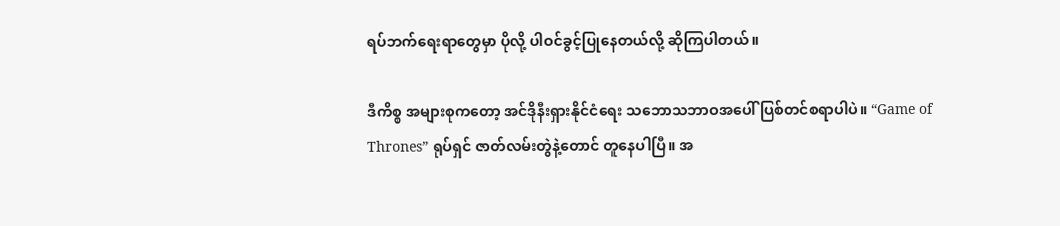ရပ်ဘက်ရေးရာတွေမှာ ပိုလို့ ပါဝင်ခွင့်ပြုနေတယ်လို့ ဆိုကြပါတယ်။

ဒီကိစ္စ အများစုကတော့ အင်ဒိုနီးရှားနိုင်ငံရေး သဘောသဘာဝအပေါ် ပြစ်တင်စရာပါပဲ။ “Game of Thrones” ရုပ်ရှင် ဇာတ်လမ်းတွဲနဲ့တောင် တူနေပါပြီ။ အ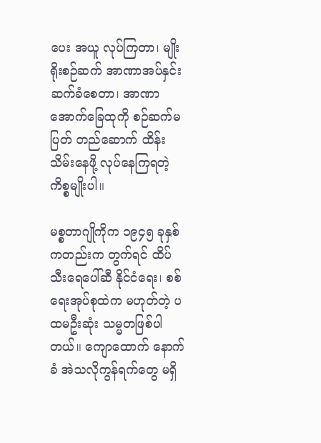ပေး အယူ လုပ်ကြတာ၊ မျိုးရိုးစဉ်ဆက် အာဏာအပ်နှင်း ဆက်ခံစေတာ၊ အာဏာ အောက်ခြေထုကို စဉ်ဆက်မပြတ် တည်ဆောက် ထိန်းသိမ်းနေဖို့ လုပ်နေကြရတဲ့ ကိစ္စမျိုးပါ။

မစ္စတာဂျိုကိုက ၁၉၄၅ ခုနှစ်ကတည်းက တွက်ရင် ထိပ်သီးရေပေါ်ဆီ နိုင်ငံရေး၊ စစ်ရေးအုပ်စုထဲက မဟုတ်တဲ့ ပထမဦးဆုံး သမ္မတဖြစ်ပါတယ်။ ကျောထောက် နောက်ခံ အဲသလိုကွန်ရက်တွေ မရှိ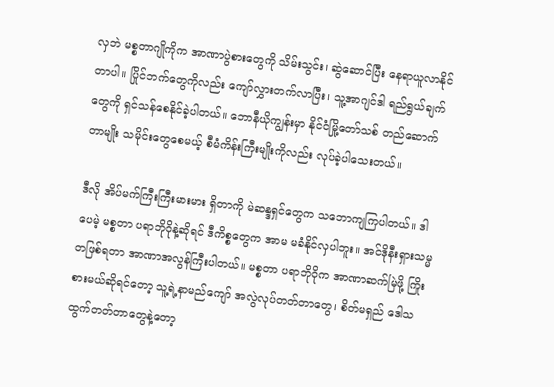လှဘဲ မစ္စတာဂျိုကိုက အာဏာပွဲစားတွေကို သိမ်းသွင်း၊ ဆွဲဆောင်ပြီး နေရာယူလာနိုင်တာပါ။ ပြိုင်ဘက်တွေကိုလည်း ကျော်လွှားတက်လာပြီး၊ သူ့အာဂျင်ဒါ ရည်ရွယ်ချက်တွေကို ရှင်သန်စေနိုင်ခဲ့ပါတယ်။ ဘောနီယိုကျွန်းမှာ နိုင်ငံမြို့တော်သစ် တည်ဆောက်တာမျိုး သမိုင်းတွေစေမယ့် စီမံကိန်းကြီးမျိုးကိုလည်း လုပ်ခဲ့ပါသေးတယ်။

ဒီလို အိပ်မက်ကြီးကြီးမားမား ရှိတာကို မဲဆန္ဒရှင်တွေက သဘောကျကြပါတယ်။ ဒါပေမဲ့ မစ္စတာ ပရာဘိုဝိုနဲ့ဆိုရင် ဒီကိစ္စတွေက အာမ မခံနိုင်လှပါဘူး။ အင်ဒိုနီးရှားသမ္မတဖြစ်ရတာ အာဏာအလွန်ကြီးပါတယ်။ မစ္စတာ ပရာဘိုဝိုက အာဏာဆက်မြဲဖို့ ကြိုးစားမယ်ဆိုရင်တော့ သူ့ရဲ့နာမည်ကျော် အလွဲလုပ်တတ်တာတွေ၊ စိတ်မရှည် ဒေါသထွက်တတ်တာတွေနဲ့တော့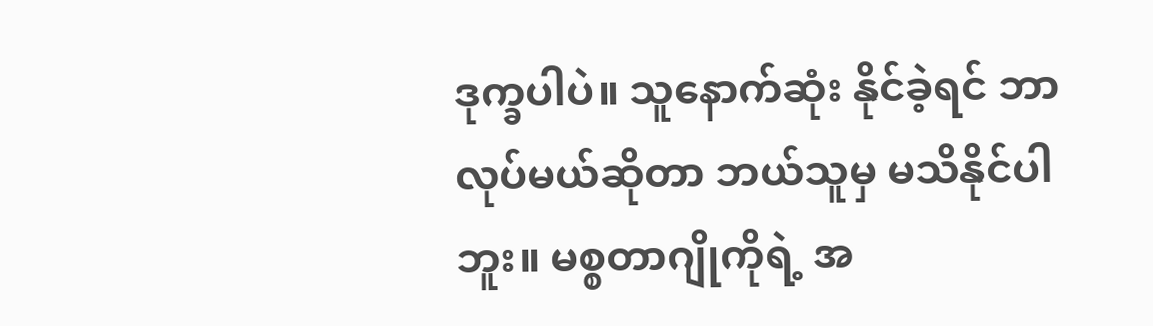ဒုက္ခပါပဲ။ သူနောက်ဆုံး နိုင်ခဲ့ရင် ဘာလုပ်မယ်ဆိုတာ ဘယ်သူမှ မသိနိုင်ပါဘူး။ မစ္စတာဂျိုကိုရဲ့ အ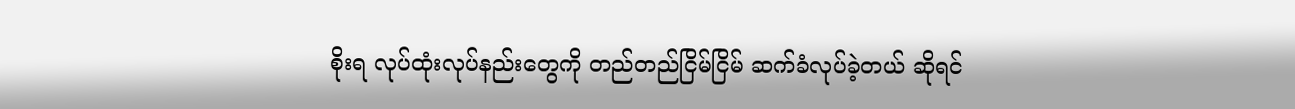စိုးရ လုပ်ထုံးလုပ်နည်းတွေကို တည်တည်ငြိမ်ငြိမ် ဆက်ခံလုပ်ခဲ့တယ် ဆိုရင်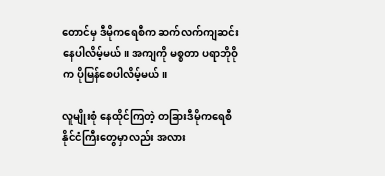တောင်မှ ဒီမိုကရေစီက ဆက်လက်ကျဆင်းနေပါလိမ့်မယ်။ အကျကို မစ္စတာ ပရာဘိုဝိုက ပိုမြန်စေပါလိမ့်မယ်။

လူမျိုးစုံ နေထိုင်ကြတဲ့ တခြားဒီမိုကရေစီနိုင်ငံကြီးတွေမှာလည်း အလား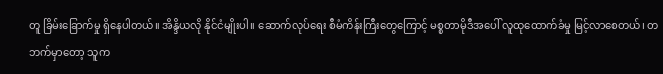တူ ခြိမ်းခြောက်မှု ရှိနေပါတယ်။ အိန္ဒိယလို နိုင်ငံမျိုးပါ။ ဆောက်လုပ်ရေး စီမံကိန်းကြီးတွေကြောင့် မစ္စတာမိုဒီအပေါ် လူထုထောက်ခံမှု မြင့်လာစေတယ်၊ တဘက်မှာတော့ သူက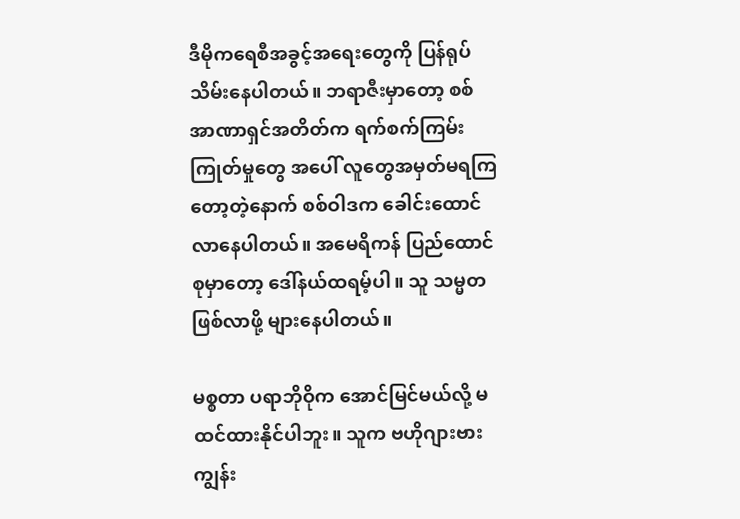ဒီမိုကရေစီအခွင့်အရေးတွေကို ပြန်ရုပ်သိမ်းနေပါတယ်။ ဘရာဇီးမှာတော့ စစ်အာဏာရှင်အတိတ်က ရက်စက်ကြမ်းကြုတ်မှုတွေ အပေါ် လူတွေအမှတ်မရကြတော့တဲ့နောက် စစ်ဝါဒက ခေါင်းထောင်လာနေပါတယ်။ အမေရိကန် ပြည်ထောင်စုမှာတော့ ဒေါ်နယ်ထရမ့်ပါ။ သူ သမ္မတဖြစ်လာဖို့ များနေပါတယ်။

မစ္စတာ ပရာဘိုဝိုက အောင်မြင်မယ်လို့ မထင်ထားနိုင်ပါဘူး။ သူက ဗဟိုဂျားဗားကျွန်း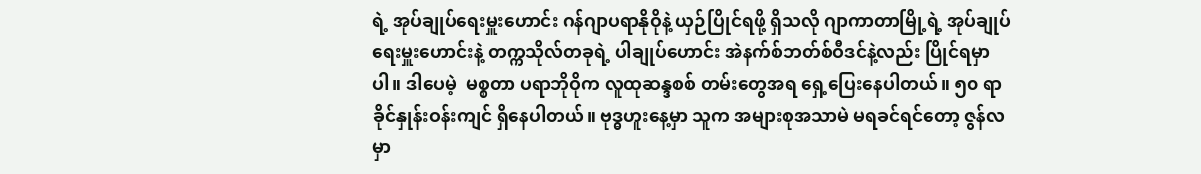ရဲ့ အုပ်ချုပ်ရေးမှူးဟောင်း ဂန်ဂျာပရာနိုဝိုနဲ့ ယှဉ်ပြိုင်ရဖို့ ရှိသလို ဂျာကာတာမြို့ရဲ့ အုပ်ချုပ်ရေးမှူးဟောင်းနဲ့ တက္ကသိုလ်တခုရဲ့ ပါချုပ်ဟောင်း အဲနက်စ်ဘတ်စ်ဝီဒင်နဲ့လည်း ပြိုင်ရမှာပါ။ ဒါပေမဲ့  မစ္စတာ ပရာဘိုဝိုက လူထုဆန္ဒစစ် တမ်းတွေအရ ရှေ့ပြေးနေပါတယ်။ ၅၀ ရာခိုင်နှုန်းဝန်းကျင် ရှိနေပါတယ်။ ဗုဒ္ဓဟူးနေ့မှာ သူက အများစုအသာမဲ မရခင်ရင်တော့ ဇွန်လမှာ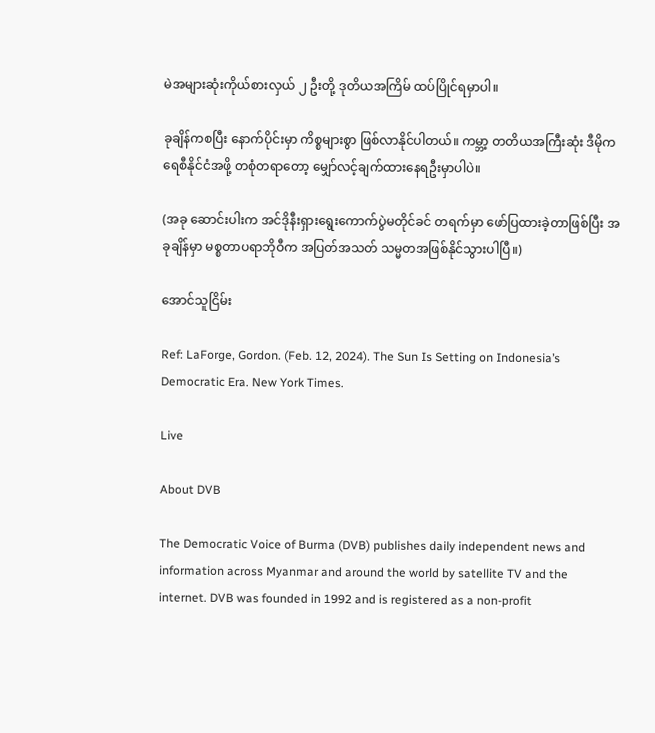မဲအများဆုံးကိုယ်စားလှယ် ၂ ဦးတို့ ဒုတိယအကြိမ် ထပ်ပြိုင်ရမှာပါ။

ခုချိန်ကစပြီး နောက်ပိုင်းမှာ ကိစ္စများစွာ ဖြစ်လာနိုင်ပါတယ်။ ကမ္ဘာ့ တတိယအကြီးဆုံး ဒီမိုကရေစီနိုင်ငံအဖို့ တစုံတရာတော့ မျှော်လင့်ချက်ထားနေရဦးမှာပါပဲ။

(အခု ဆောင်းပါးက အင်ဒိုနီးရှားရွေးကောက်ပွဲမတိုင်ခင် တရက်မှာ ဖော်ပြထားခဲ့တာဖြစ်ပြီး အခုချိန်မှာ မစ္စတာပရာဘိုဝီက အပြတ်အသတ် သမ္မတအဖြစ်နိုင်သွားပါပြီ။)

အောင်သူငြိမ်း

Ref: LaForge, Gordon. (Feb. 12, 2024). The Sun Is Setting on Indonesia’s Democratic Era. New York Times.

Live

About DVB

The Democratic Voice of Burma (DVB) publishes daily independent news and information across Myanmar and around the world by satellite TV and the internet. DVB was founded in 1992 and is registered as a non-profit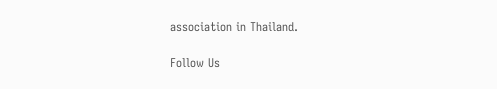association in Thailand.

Follow Us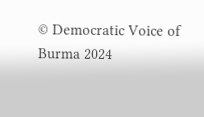© Democratic Voice of Burma 2024